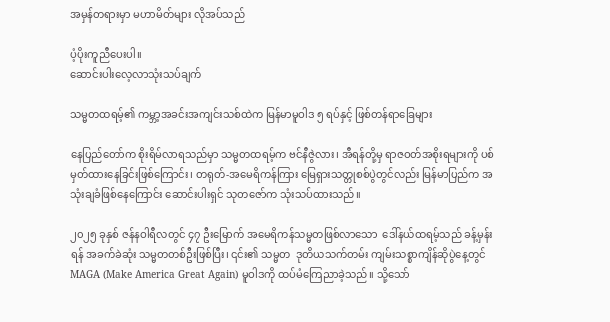အမှန်တရားမှာ မဟာမိတ်များ လိုအပ်သည်

ပံ့ပိုးကူညီပေးပါ။
ဆောင်းပါးလေ့လာသုံးသပ်ချက်

သမ္မတထရမ့်၏ ကမ္ဘာ့အခင်းအကျင်းသစ်ထဲက မြန်မာမူဝါဒ ၅ ရပ်နှင့် ဖြစ်တန်ရာခြေများ

နေပြည်တော်က စိုးရိမ်လာရသည်မှာ သမ္မတထရမ့်က ဗင်နီဇွဲလား၊ အီရန်တို့မှ ရာဇဝတ်အစိုးရများကို ပစ်မှတ်ထားနေခြင်းဖြစ်ကြောင်း၊ တရုတ်-အမေရိကန်ကြား မြေရှားသတ္တုစစ်ပွဲတွင်လည်း မြန်မာပြည်က အသုံးချခံဖြစ်နေကြောင်း ဆောင်းပါးရှင် သုတဇော်က သုံးသပ်ထားသည်။

၂၀၂၅ ခုနှစ် ဇန်နဝါရီလတွင် ၄၇ ဦးမြောက် အမေရိကန်သမ္မတဖြစ်လာသော  ဒေါ်နယ်ထရမ့်သည် ခန့်မှန်းရန် အခက်ခဲဆုံး သမ္မတတစ်ဦးဖြစ်ပြီး၊ ၎င်း၏ သမ္မတ  ဒုတိယသက်တမ်း ကျမ်းသစ္စာကျိန်ဆိုပွဲနေ့တွင် MAGA (Make America Great Again) မူဝါဒကို ထပ်မံကြေညာခဲ့သည်။ သို့သော်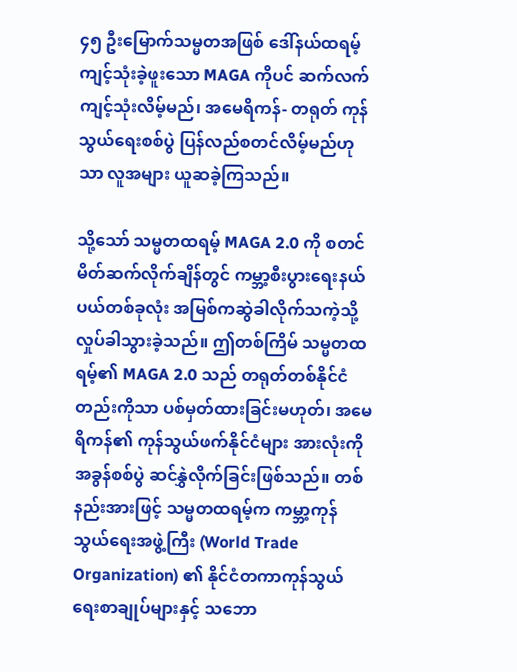၄၅ ဦးမြောက်သမ္မတအဖြစ် ဒေါ်နယ်ထရမ့် ကျင့်သုံးခဲ့ဖူးသော MAGA ကိုပင် ဆက်လက်ကျင့်သုံးလိမ့်မည်၊ အမေရိကန်- တရုတ် ကုန်သွယ်ရေးစစ်ပွဲ ပြန်လည်စတင်လိမ့်မည်ဟုသာ လူအများ ယူဆခဲ့ကြသည်။

သို့သော် သမ္မတထရမ့် MAGA 2.0 ကို စတင်မိတ်ဆက်လိုက်ချိန်တွင် ကမ္ဘာ့စီးပွားရေးနယ်ပယ်တစ်ခုလုံး အမြစ်ကဆွဲခါလိုက်သကဲ့သို့ လှုပ်ခါသွားခဲ့သည်။ ဤတစ်ကြိမ် သမ္မတထရမ့်၏ MAGA 2.0 သည် တရုတ်တစ်နိုင်ငံတည်းကိုသာ ပစ်မှတ်ထားခြင်းမဟုတ်၊ အမေရိကန်၏ ကုန်သွယ်ဖက်နိုင်ငံများ အားလုံးကို အခွန်စစ်ပွဲ ဆင်နွှဲလိုက်ခြင်းဖြစ်သည်။ တစ်နည်းအားဖြင့် သမ္မတထရမ့်က ကမ္ဘာ့ကုန်သွယ်ရေးအဖွဲ့ကြီး (World Trade Organization) ၏ နိုင်ငံတကာကုန်သွယ်ရေးစာချုပ်များနှင့် သဘော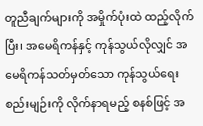တူညီချက်များကို အမှိုက်ပုံးထဲ ထည့်လိုက်ပြီး၊ အမေရိကန်နှင့် ကုန်သွယ်လိုလျှင် အမေရိကန်သတ်မှတ်သော ကုန်သွယ်ရေးစည်းမျဉ်းကို လိုက်နာရမည့် စနစ်ဖြင့် အ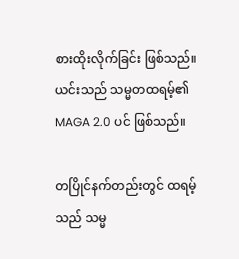စားထိုးလိုက်ခြင်း ဖြစ်သည်။ ယင်းသည် သမ္မတထရမ့်၏ MAGA 2.0 ပင် ဖြစ်သည်။

တပြိုင်နက်တည်းတွင် ထရမ့်သည် သမ္မ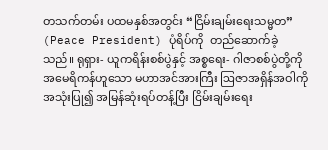တသက်တမ်း ပထမနှစ်အတွင်း “ငြိမ်းချမ်းရေးသမ္မတ” (Peace President) ပုံရိပ်ကို  တည်ဆောက်ခဲ့သည်။ ရုရှား- ယူကရိန်းစစ်ပွဲနှင့် အစ္စရေး- ဂါဇာစစ်ပွဲတို့ကို အမေရိကန်ဟူသော မဟာအင်အားကြီး ဩဇာအရှိန်အဝါကို အသုံးပြု၍ အမြန်ဆုံးရပ်တန့်ပြီး ငြိမ်းချမ်းရေး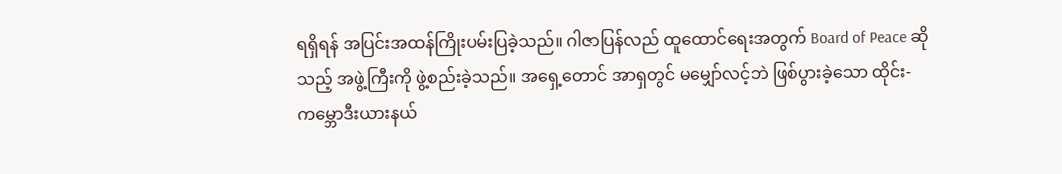ရရှိရန် အပြင်းအထန်ကြိုးပမ်းပြခဲ့သည်။ ဂါဇာပြန်လည် ထူထောင်ရေးအတွက် Board of Peace ဆိုသည့် အဖွဲ့ကြီးကို ဖွဲ့စည်းခဲ့သည်။ အရှေ့တောင် အာရှတွင် မမျှော်လင့်ဘဲ ဖြစ်ပွားခဲ့သော ထိုင်း- ကမ္ဘောဒီးယားနယ်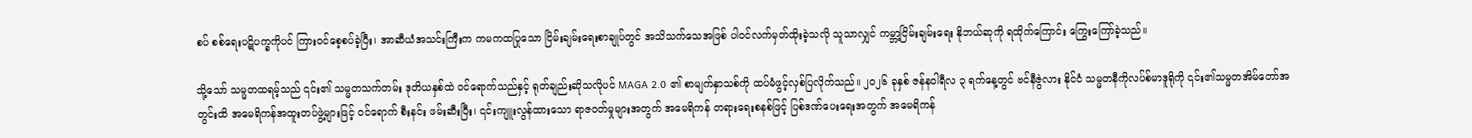စပ် စစ်ရေးပဋိပက္ခကိုပင် ကြားဝင်စေ့စပ်ခဲ့ပြီး၊ အာဆီယံအသင်းကြီးက ကမကထပြုသော ငြိမ်းချမ်းရေးစာချုပ်တွင် အသိသက်သေအဖြစ် ပါဝင်လက်မှတ်ထိုးခဲ့သလို သူသာလျှင် ကမ္ဘာ့ငြိမ်းချမ်းရေး နိုဘယ်ဆုကို ရထိုက်ကြောင်း ကြွေးကြော်ခဲ့သည်။

သို့သော် သမ္မတထရမ့်သည် ၎င်း၏ သမ္မတသက်တမ်း ဒုတိယနှစ်ထဲ ဝင်ရောက်သည်နှင့် ရုတ်ချည်းဆိုသလိုပင် MAGA 2.0 ၏ စာမျက်နှာသစ်ကို ထပ်မံဖွင့်လှစ်ပြလိုက်သည်။ ၂၀၂၆ ခုနှစ် ဇန်နဝါရီလ ၃ ရက်နေ့တွင် ဗင်နီဇွဲလား နိုင်ငံ သမ္မတနီကိုလပ်စ်မာဒူရိုကို ၎င်း၏သမ္မတအိမ်တော်အတွင်းထိ အမေရိကန်အထူးတပ်ဖွဲ့များဖြင့် ဝင်ရောက် စီးနင်း ဖမ်းဆီးပြီး၊ ၎င်းကျူးလွန်ထားသော ရာဇဝတ်မှုများအတွက် အမေရိကန် တရားရေးစနစ်ဖြင့် ပြစ်ဒဏ်ပေးရေးအတွက် အမေရိကန်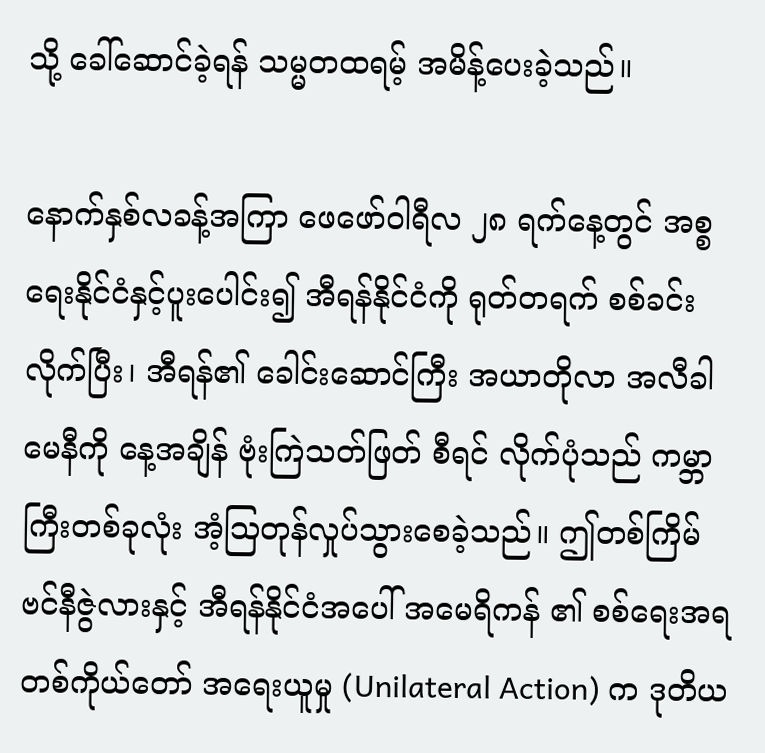သို့ ခေါ်ဆောင်ခဲ့ရန် သမ္မတထရမ့် အမိန့်ပေးခဲ့သည်။

နောက်နှစ်လခန့်အကြာ ဖေဖော်ဝါရီလ ၂၈ ရက်နေ့တွင် အစ္စရေးနိုင်ငံနှင့်ပူးပေါင်း၍ အီရန်နိုင်ငံကို ရုတ်တရက် စစ်ခင်းလိုက်ပြီး၊ အီရန်၏ ခေါင်းဆောင်ကြီး အယာတိုလာ အလီခါမေနီကို နေ့အချိန် ဗုံးကြဲသတ်ဖြတ် စီရင် လိုက်ပုံသည် ကမ္ဘာကြီးတစ်ခုလုံး အံ့ဩတုန်လှုပ်သွားစေခဲ့သည်။ ဤတစ်ကြိမ် ဗင်နီဇွဲလားနှင့် အီရန်နိုင်ငံအပေါ် အမေရိကန် ၏ စစ်ရေးအရ တစ်ကိုယ်တော် အရေးယူမှု (Unilateral Action) က ဒုတိယ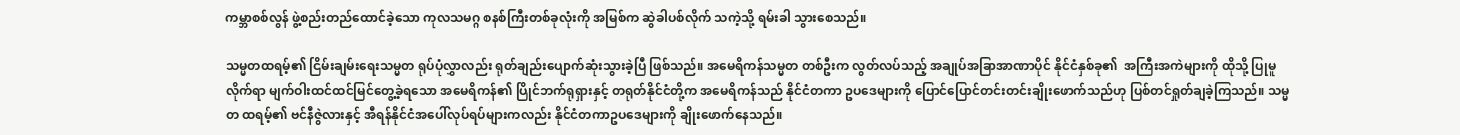ကမ္ဘာစစ်လွန် ဖွဲ့စည်းတည်ထောင်ခဲ့သော ကုလသမဂ္ဂ စနစ်ကြီးတစ်ခုလုံးကို အမြစ်က ဆွဲခါပစ်လိုက် သကဲ့သို့ ရမ်းခါ သွားစေသည်။

သမ္မတထရမ့်၏ ငြိမ်းချမ်းရေးသမ္မတ ရုပ်ပုံလွှာလည်း ရုတ်ချည်းပျောက်ဆုံးသွားခဲ့ပြီ ဖြစ်သည်။ အမေရိကန်သမ္မတ တစ်ဦးက လွတ်လပ်သည့် အချုပ်အခြာအာဏာပိုင် နိုင်ငံနှစ်ခု၏  အကြီးအကဲများကို ထိုသို့ ပြုမူလိုက်ရာ မျက်ဝါးထင်ထင်မြင်တွေ့ခဲ့ရသော အမေရိကန်၏ ပြိုင်ဘက်ရုရှားနှင့် တရုတ်နိုင်ငံတို့က အမေရိကန်သည် နိုင်ငံတကာ ဥပဒေများကို ပြောင်ပြောင်တင်းတင်းချိုးဖောက်သည်ဟု ပြစ်တင်ရှုတ်ချခဲ့ကြသည်။ သမ္မတ ထရမ့်၏ ဗင်နီဇွဲလားနှင့် အီရန်နိုင်ငံအပေါ်လုပ်ရပ်များကလည်း နိုင်ငံတကာဥပဒေများကို ချိုးဖောက်နေသည်။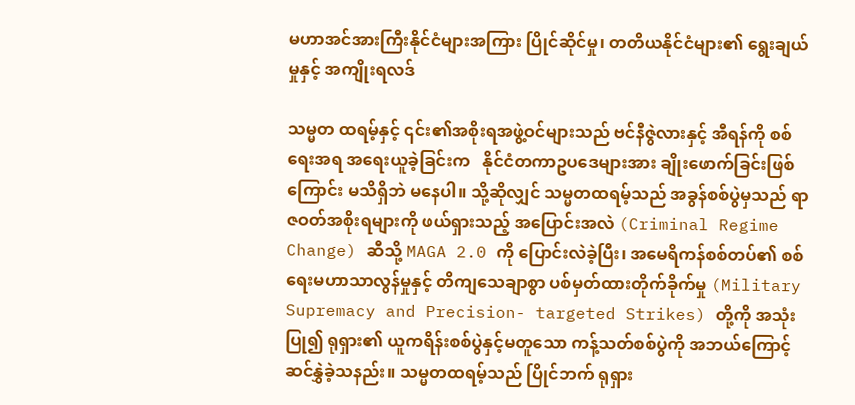မဟာအင်အားကြီးနိုင်ငံများအကြား ပြိုင်ဆိုင်မှု၊ တတိယနိုင်ငံများ၏ ရွေးချယ်မှုနှင့် အကျိုးရလဒ်

သမ္မတ ထရမ့်နှင့် ၎င်း၏အစိုးရအဖွဲ့ဝင်များသည် ဗင်နီဇွဲလားနှင့် အီရန်ကို စစ်ရေးအရ အရေးယူခဲ့ခြင်းက   နိုင်ငံတကာဥပဒေများအား ချိုးဖောက်ခြင်းဖြစ်ကြောင်း မသိရှိဘဲ မနေပါ။ သို့ဆိုလျှင် သမ္မတထရမ့်သည် အခွန်စစ်ပွဲမှသည် ရာဇဝတ်အစိုးရများကို ဖယ်ရှားသည့် အပြောင်းအလဲ (Criminal Regime Change) ဆီသို့ MAGA 2.0 ကို ပြောင်းလဲခဲ့ပြီး၊ အမေရိကန်စစ်တပ်၏ စစ်ရေးမဟာသာလွန်မှုနှင့် တိကျသေချာစွာ ပစ်မှတ်ထားတိုက်ခိုက်မှု (Military Supremacy and Precision- targeted Strikes) တို့ကို အသုံးပြု၍ ရုရှား၏ ယူကရိန်းစစ်ပွဲနှင့်မတူသော ကန့်သတ်စစ်ပွဲကို အဘယ်ကြောင့် ဆင်နွှဲခဲ့သနည်း။ သမ္မတထရမ့်သည် ပြိုင်ဘက် ရုရှား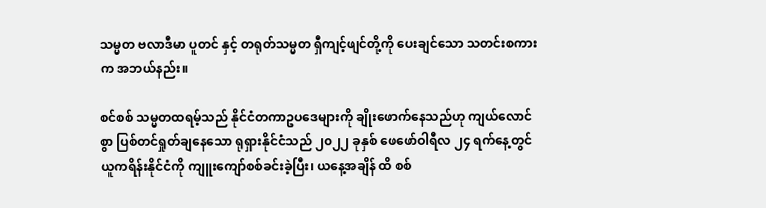သမ္မတ ဗလာဒီမာ ပူတင် နှင့် တရုတ်သမ္မတ ရှီကျင့်ဖျင်တို့ကို ပေးချင်သော သတင်းစကားက အဘယ်နည်း။

စင်စစ် သမ္မတထရမ့်သည် နိုင်ငံတကာဥပဒေများကို ချိုးဖောက်နေသည်ဟု ကျယ်လောင်စွာ ပြစ်တင်ရှုတ်ချနေသော ရုရှားနိုင်ငံသည် ၂၀၂၂ ခုနှစ် ဖေဖော်ဝါရီလ ၂၄ ရက်နေ့တွင် ယူကရိန်းနိုင်ငံကို ကျူးကျော်စစ်ခင်းခဲ့ပြီး၊ ယနေ့အချိန် ထိ စစ်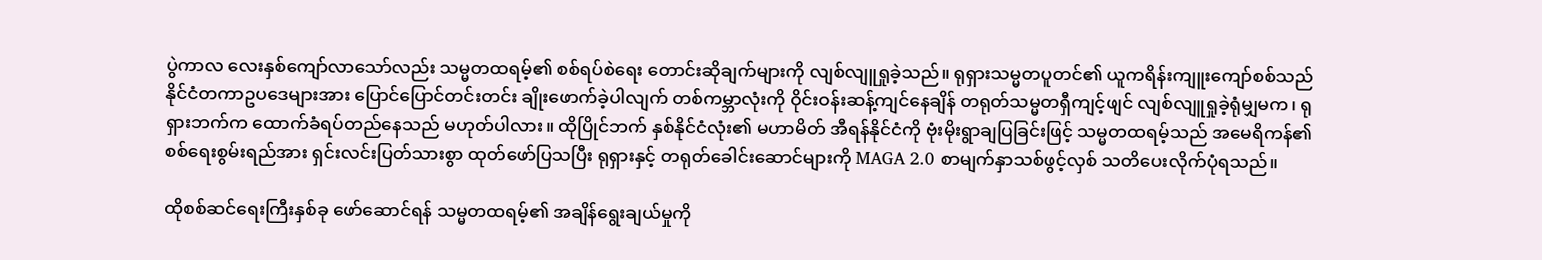ပွဲကာလ လေးနှစ်ကျော်လာသော်လည်း သမ္မတထရမ့်၏ စစ်ရပ်စဲရေး တောင်းဆိုချက်များကို လျစ်လျူရှုခဲ့သည်။ ရုရှားသမ္မတပူတင်၏ ယူကရိန်းကျူးကျော်စစ်သည် နိုင်ငံတကာဥပဒေများအား ပြောင်ပြောင်တင်းတင်း ချိုးဖောက်ခဲ့ပါလျက် တစ်ကမ္ဘာလုံးကို ဝိုင်းဝန်းဆန့်ကျင်နေချိန် တရုတ်သမ္မတရှီကျင့်ဖျင် လျစ်လျူရှုခဲ့ရုံမျှမက၊ ရုရှားဘက်က ထောက်ခံရပ်တည်နေသည် မဟုတ်ပါလား။ ထိုပြိုင်ဘက် နှစ်နိုင်ငံလုံး၏ မဟာမိတ် အီရန်နိုင်ငံကို ဗုံးမိုးရွာချပြခြင်းဖြင့် သမ္မတထရမ့်သည် အမေရိကန်၏ စစ်ရေးစွမ်းရည်အား ရှင်းလင်းပြတ်သားစွာ ထုတ်ဖော်ပြသပြီး ရုရှားနှင့် တရုတ်ခေါင်းဆောင်များကို MAGA 2.0 စာမျက်နှာသစ်ဖွင့်လှစ် သတိပေးလိုက်ပုံရသည်။

ထိုစစ်ဆင်ရေးကြီးနှစ်ခု ဖော်ဆောင်ရန် သမ္မတထရမ့်၏ အချိန်ရွေးချယ်မှုကို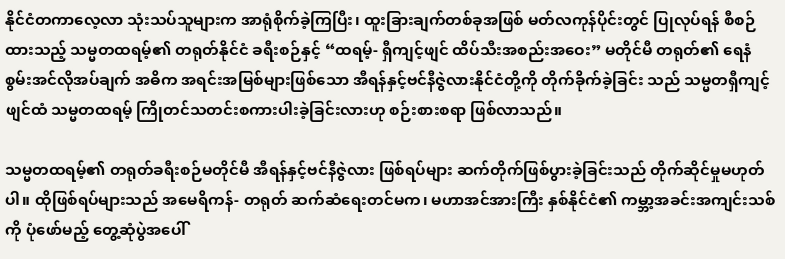နိုင်ငံတကာလေ့လာ သုံးသပ်သူများက အာရုံစိုက်ခဲ့ကြပြီး၊ ထူးခြားချက်တစ်ခုအဖြစ် မတ်လကုန်ပိုင်းတွင် ပြုလုပ်ရန် စီစဉ်ထားသည့် သမ္မတထရမ့်၏ တရုတ်နိုင်ငံ ခရီးစဉ်နှင့် “ထရမ့်- ရှီကျင့်ဖျင် ထိပ်သီးအစည်းအဝေး” မတိုင်မီ တရုတ်၏ ရေနံစွမ်းအင်လိုအပ်ချက် အဓိက အရင်းအမြစ်များဖြစ်သော အီရန်နှင့်ဗင်နီဇွဲလားနိုင်ငံတို့ကို တိုက်ခိုက်ခဲ့ခြင်း သည် သမ္မတရှီကျင့်ဖျင်ထံ သမ္မတထရမ့် ကြိုတင်သတင်းစကားပါးခဲ့ခြင်းလားဟု စဉ်းစားစရာ ဖြစ်လာသည်။

သမ္မတထရမ့်၏ တရုတ်ခရီးစဉ်မတိုင်မီ အီရန်နှင့်ဗင်နီဇွဲလား ဖြစ်ရပ်များ ဆက်တိုက်ဖြစ်ပွားခဲ့ခြင်းသည် တိုက်ဆိုင်မှုမဟုတ်ပါ။ ထိုဖြစ်ရပ်များသည် အမေရိကန်- တရုတ် ဆက်ဆံရေးတင်မက၊ မဟာအင်အားကြီး နှစ်နိုင်ငံ၏ ကမ္ဘာ့အခင်းအကျင်းသစ်ကို ပုံဖော်မည့် တွေ့ဆုံပွဲအပေါ်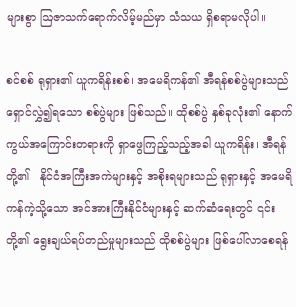များစွာ ဩဇာသက်ရောက်လိမ့်မည်မှာ သံသယ ရှိစရာမလိုပါ။

စင်စစ် ရုရှား၏ ယူကရိန်းစစ်၊ အမေရိကန်၏ အီရန်စစ်ပွဲများသည် ရှောင်လွှဲ၍ရသော စစ်ပွဲများ ဖြစ်သည်။ ထိုစစ်ပွဲ နှစ်ခုလုံး၏ နောက်ကွယ်အကြောင်းတရားကို ရှာဖွေကြည့်သည့်အခါ ယူကရိန်း၊ အီရန်တို့၏   နိုင်ငံအကြီးအကဲများနှင့် အစိုးရများသည် ရုရှားနှင့် အမေရိကန်ကဲ့သို့သော အင်အားကြီးနိုင်ငံများနှင့် ဆက်ဆံရေးတွင် ၎င်းတို့၏ ရွေးချယ်ရပ်တည်မှုများသည် ထိုစစ်ပွဲများ ဖြစ်ပေါ်လာစေရန်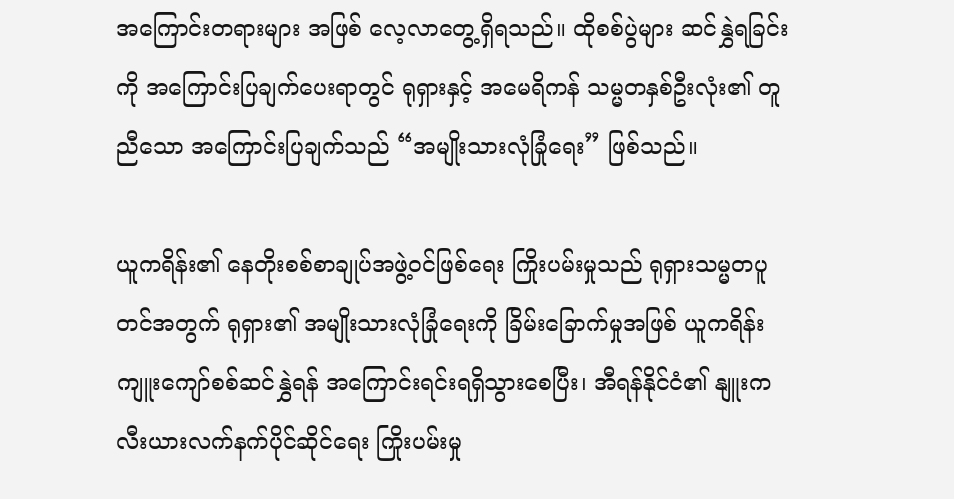အကြောင်းတရားများ အဖြစ် လေ့လာတွေ့ရှိရသည်။ ထိုစစ်ပွဲများ ဆင်နွှဲရခြင်းကို အကြောင်းပြချက်ပေးရာတွင် ရုရှားနှင့် အမေရိကန် သမ္မတနှစ်ဦးလုံး၏ တူညီသော အကြောင်းပြချက်သည် “အမျိုးသားလုံခြုံရေး” ဖြစ်သည်။

ယူကရိန်း၏ နေတိုးစစ်စာချုပ်အဖွဲ့ဝင်ဖြစ်ရေး ကြိုးပမ်းမှုသည် ရုရှားသမ္မတပူတင်အတွက် ရုရှား၏ အမျိုးသားလုံခြုံရေးကို ခြိမ်းခြောက်မှုအဖြစ် ယူကရိန်းကျူးကျော်စစ်ဆင်နွှဲရန် အကြောင်းရင်းရရှိသွားစေပြီး၊ အီရန်နိုင်ငံ၏ နျူးကလီးယားလက်နက်ပိုင်ဆိုင်ရေး ကြိုးပမ်းမှု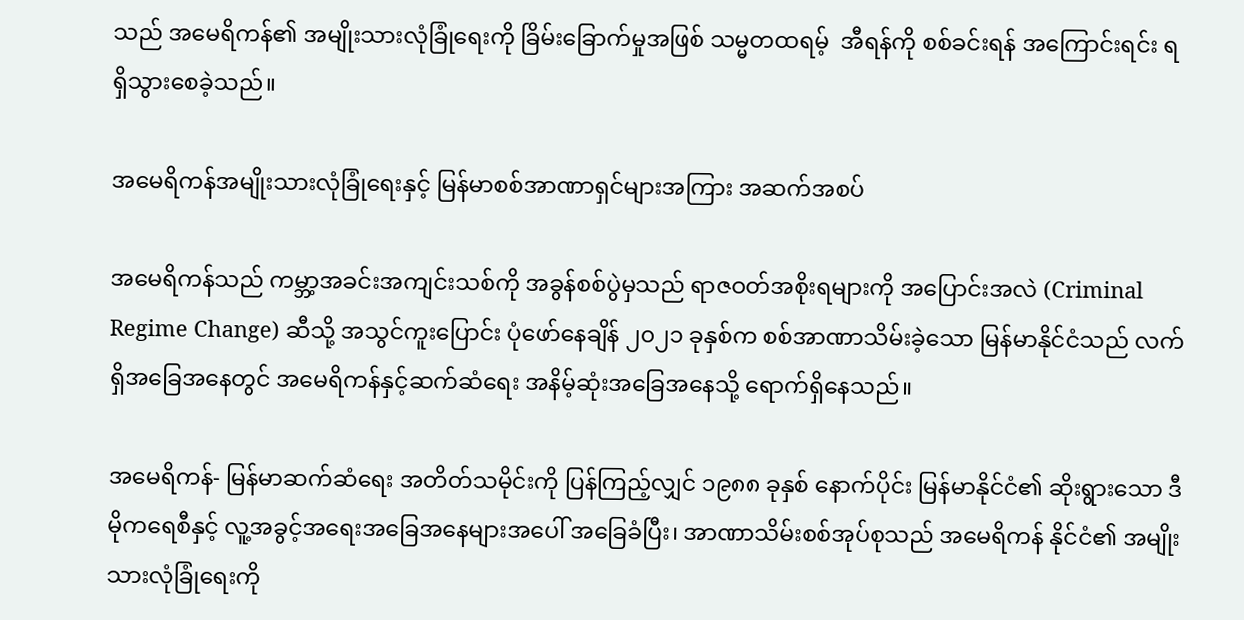သည် အမေရိကန်၏ အမျိုးသားလုံခြုံရေးကို ခြိမ်းခြောက်မှုအဖြစ် သမ္မတထရမ့်  အီရန်ကို စစ်ခင်းရန် အကြောင်းရင်း ရရှိသွားစေခဲ့သည်။

အမေရိကန်အမျိုးသားလုံခြုံရေးနှင့် မြန်မာစစ်အာဏာရှင်များအကြား အဆက်အစပ်

အမေရိကန်သည် ကမ္ဘာ့အခင်းအကျင်းသစ်ကို အခွန်စစ်ပွဲမှသည် ရာဇဝတ်အစိုးရများကို အပြောင်းအလဲ (Criminal Regime Change) ဆီသို့ အသွင်ကူးပြောင်း ပုံဖော်နေချိန် ၂၀၂၁ ခုနှစ်က စစ်အာဏာသိမ်းခဲ့သော မြန်မာနိုင်ငံသည် လက်ရှိအခြေအနေတွင် အမေရိကန်နှင့်ဆက်ဆံရေး အနိမ့်ဆုံးအခြေအနေသို့ ရောက်ရှိနေသည်။

အမေရိကန်- မြန်မာဆက်ဆံ‌ရေး အတိတ်သမိုင်းကို ပြန်ကြည့်လျှင် ၁၉၈၈ ခုနှစ် နောက်ပိုင်း မြန်မာနိုင်ငံ၏ ဆိုးရွားသော ဒီမိုကရေစီနှင့် လူ့အခွင့်အရေးအခြေအနေများအပေါ် အခြေခံပြီး၊ အာဏာသိမ်းစစ်အုပ်စုသည် အမေရိကန် နိုင်ငံ၏ အမျိုးသားလုံခြုံရေးကို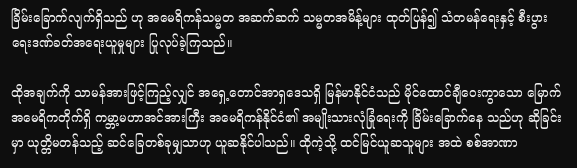ခြိမ်းခြောက်လျက်ရှိသည် ဟု အမေရိကန်သမ္မတ အဆက်ဆက် သမ္မတအမိန့်များ ထုတ်ပြန်၍ သံတမန်ရေးနှင့် စီးပွားရေးဒဏ်ခတ်အရေးယူမှုများ ပြုလုပ်ခဲ့ကြသည်။

ထိုအချက်ကို သာမန်အားဖြင့်ကြည့်လျှင် အရှေ့တောင်အာရှဒေသရှိ မြန်မာနိုင်ငံသည် မိုင်ထောင်ချီဝေးကွာသော မြောက်အမေရိကတိုက်ရှိ ကမ္ဘာ့မဟာအင်အားကြီး အမေရိကန်နိုင်ငံ၏ အမျိုးသားလုံခြုံရေးကို ခြိမ်းခြောက်နေ သည်ဟု ဆိုခြင်းမှာ ယုတ္တိမတန်သည့် ဆင်ခြေတစ်ခုမျှသာဟု ယူဆနိုင်ပါသည်။ ထိုကဲ့သို့ ထင်မြင်ယူဆသူများ အထဲ စစ်အာဏာ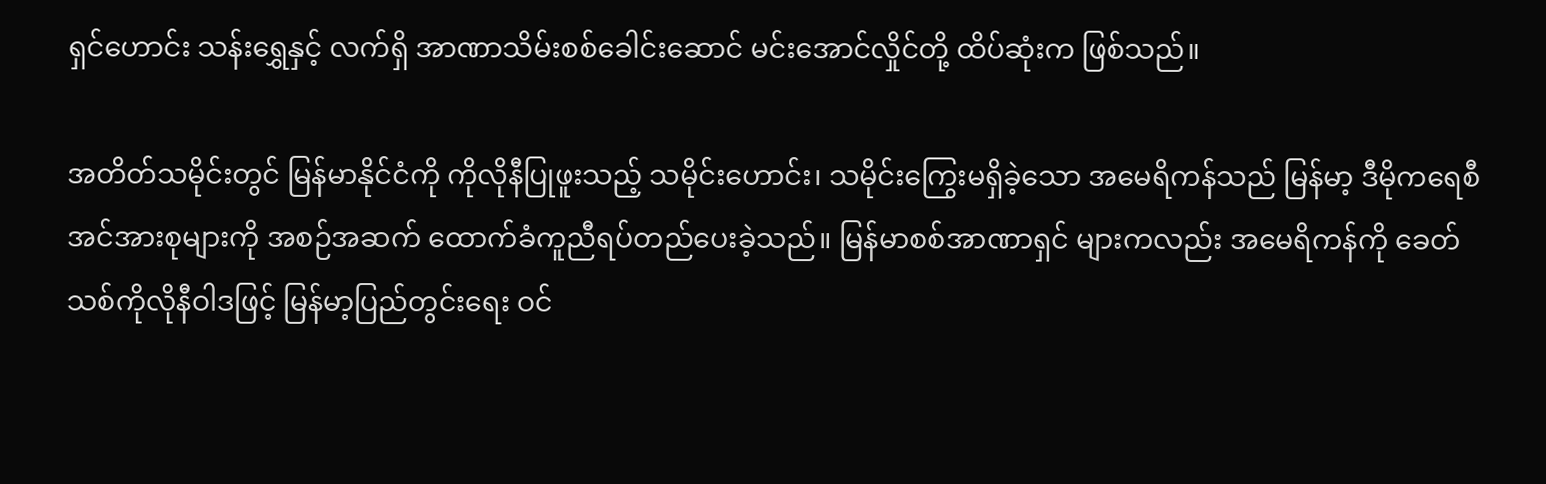ရှင်ဟောင်း သန်းရွှေနှင့် လက်ရှိ အာဏာသိမ်းစစ်ခေါင်းဆောင် မင်းအောင်လှိုင်တို့ ထိပ်ဆုံးက ဖြစ်သည်။

အတိတ်သမိုင်းတွင် မြန်မာနိုင်ငံကို ကိုလိုနီပြုဖူးသည့် သမိုင်းဟောင်း၊ သမိုင်းကြွေးမရှိခဲ့သော အမေရိကန်သည် မြန်မာ့ ဒီမိုကရေစီအင်အားစုများကို အစဉ်အဆက် ထောက်ခံကူညီရပ်တည်ပေးခဲ့သည်။ မြန်မာစစ်အာဏာရှင် များကလည်း အမေရိကန်ကို ခေတ်သစ်ကိုလိုနီဝါဒဖြင့် မြန်မာ့ပြည်တွင်းရေး ဝင်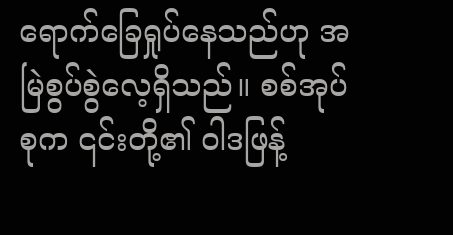ရောက်ခြေရှုပ်နေသည်ဟု အမြဲစွပ်စွဲလေ့ရှိသည်။ စစ်အုပ်စုက ၎င်းတို့၏ ဝါဒဖြန့်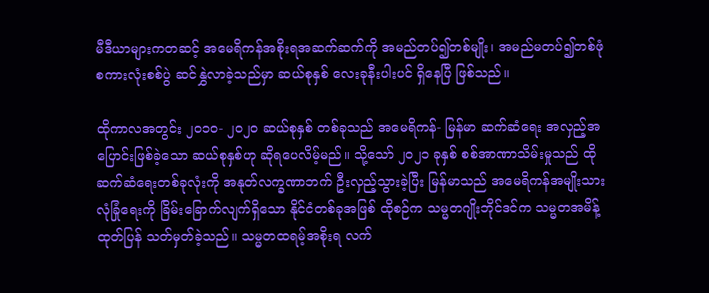မီဒီယာများကတဆင့် အမေရိကန်အစိုးရအဆက်ဆက်ကို အမည်တပ်၍တစ်မျိုး၊ အမည်မတပ်၍တစ်ဖုံ စကားလုံးစစ်ပွဲ ဆင်နွှဲလာခဲ့သည်မှာ ဆယ်စုနှစ် လေးခုနီးပါးပင် ရှိနေပြီ ဖြစ်သည်။

ထိုကာလအတွင်း ၂၀၁၀- ၂၀၂၀ ဆယ်စုနှစ် တစ်ခုသည် အမေရိကန်- မြန်မာ ဆက်ဆံရေး အလှည့်အပြောင်းဖြစ်ခဲ့သော ဆယ်စုနှစ်ဟု ဆိုရပေလိမ့်မည်။ သို့သော် ၂၀၂၁ ခုနှစ် စစ်အာဏာသိမ်းမှုသည် ထိုဆက်ဆံရေးတစ်ခုလုံးကို အနုတ်လက္ခဏာဘက် ဦးလှည့်သွားခဲ့ပြီး မြန်မာသည် အမေရိကန်အမျိုးသားလုံခြုံရေးကို ခြိမ်းခြောက်လျက်ရှိသော နိုင်ငံတစ်ခုအဖြစ် ထိုစဉ်က သမ္မတဂျိုးဘိုင်ဒင်က သမ္မတအမိန့်ထုတ်ပြန် သတ်မှတ်ခဲ့သည်။ သမ္မတထရမ့်အစိုးရ လက်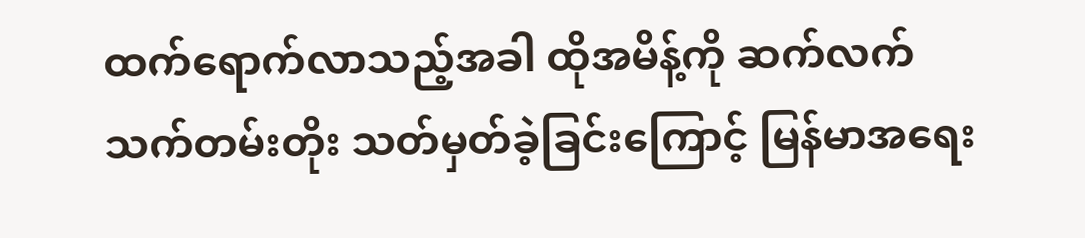ထက်ရောက်လာသည့်အခါ ထိုအမိန့်ကို ဆက်လက်သက်တမ်းတိုး သတ်မှတ်ခဲ့ခြင်းကြောင့် မြန်မာအရေး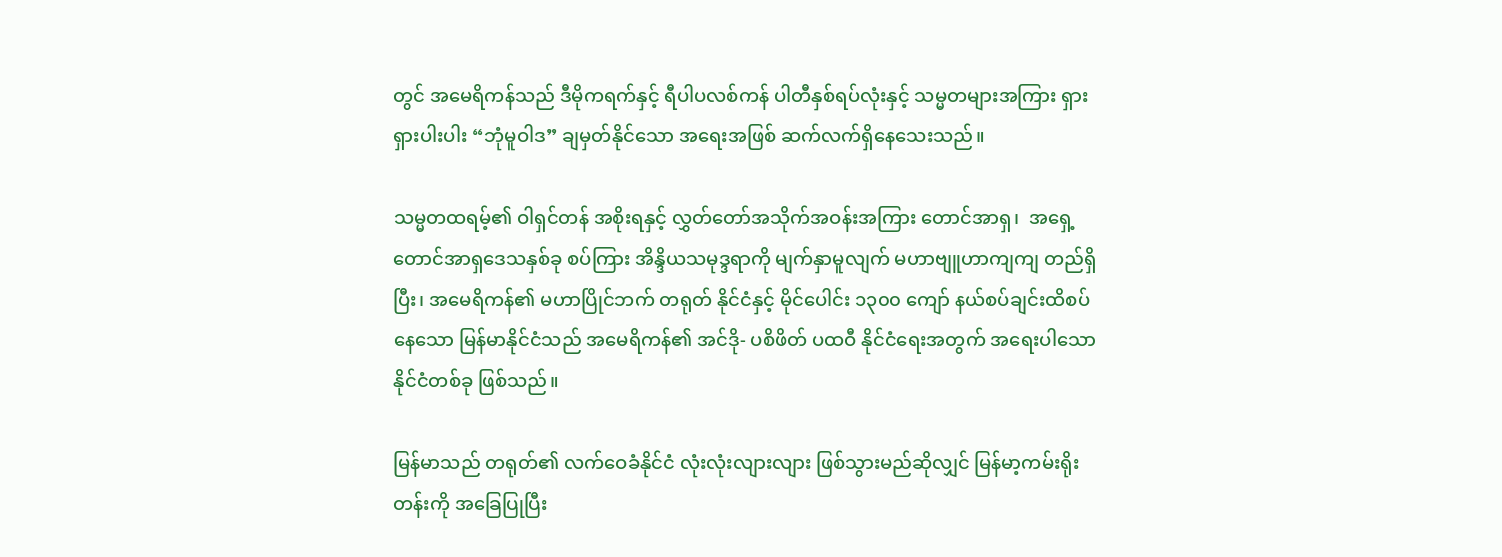တွင် အမေရိကန်သည် ဒီမိုကရက်နှင့် ရီပါပလစ်ကန် ပါတီနှစ်ရပ်လုံးနှင့် သမ္မတများအကြား ရှားရှားပါးပါး “ဘုံမူဝါဒ” ချမှတ်နိုင်သော အရေးအဖြစ် ဆက်လက်ရှိနေသေးသည်။

သမ္မတထရမ့်၏ ဝါရှင်တန် အစိုးရနှင့် လွှတ်တော်အသိုက်အဝန်းအကြား တောင်အာရှ၊  အရှေ့တောင်အာရှဒေသနှစ်ခု စပ်ကြား အိန္ဒိယသမုဒ္ဒရာကို မျက်နှာမူလျက် မဟာဗျူဟာကျကျ တည်ရှိပြီး၊ အမေရိကန်၏ မဟာပြိုင်ဘက် တရုတ် နိုင်ငံနှင့် မိုင်ပေါင်း ၁၃၀၀ ကျော် နယ်စပ်ချင်းထိစပ်နေသော မြန်မာနိုင်ငံသည် အမေရိကန်၏ အင်ဒို- ပစိဖိတ် ပထဝီ နိုင်ငံရေးအတွက် အရေးပါသော နိုင်ငံတစ်ခု ဖြစ်သည်။

မြန်မာသည် တရုတ်၏ လက်ဝေခံနိုင်ငံ လုံးလုံးလျားလျား ဖြစ်သွားမည်ဆိုလျှင် မြန်မာ့ကမ်းရိုးတန်းကို အခြေပြုပြီး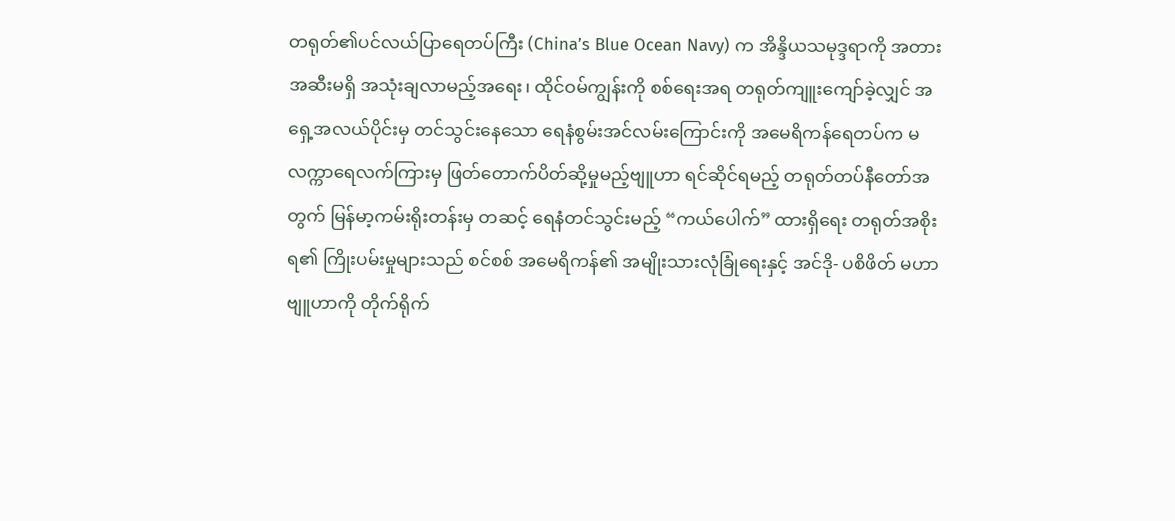တရုတ်၏ပင်လယ်ပြာရေတပ်ကြီး (China’s Blue Ocean Navy) က အိန္ဒိယသမုဒ္ဒရာကို အတားအဆီးမရှိ အသုံးချလာမည့်အရေး၊ ထိုင်ဝမ်ကျွန်းကို စစ်ရေးအရ တရုတ်ကျူးကျော်ခဲ့လျှင် အရှေ့အလယ်ပိုင်းမှ တင်သွင်းနေသော ရေနံစွမ်းအင်လမ်းကြောင်းကို အမေရိကန်ရေတပ်က မလက္ကာရေလက်ကြားမှ ဖြတ်တောက်ပိတ်ဆို့မှုမည့်ဗျူဟာ ရင်ဆိုင်ရမည့် တရုတ်တပ်နီတော်အတွက် မြန်မာ့ကမ်းရိုးတန်းမှ တဆင့် ရေနံတင်သွင်းမည့် “ကယ်ပေါက်” ထားရှိရေး တရုတ်အစိုးရ၏ ကြိုးပမ်းမှုများသည် စင်စစ် အမေရိကန်၏ အမျိုးသားလုံခြုံရေးနှင့် အင်ဒို- ပစိဖိတ် မဟာဗျူဟာကို တိုက်ရိုက်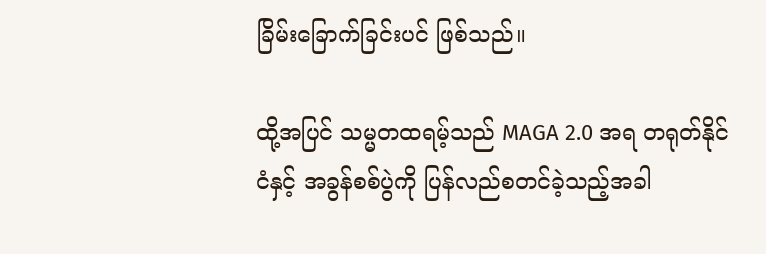ခြိမ်းခြောက်ခြင်းပင် ဖြစ်သည်။

ထို့အပြင် သမ္မတထရမ့်သည် MAGA 2.0 အရ တရုတ်နိုင်ငံနှင့် အခွန်စစ်ပွဲကို ပြန်လည်စတင်ခဲ့သည့်အခါ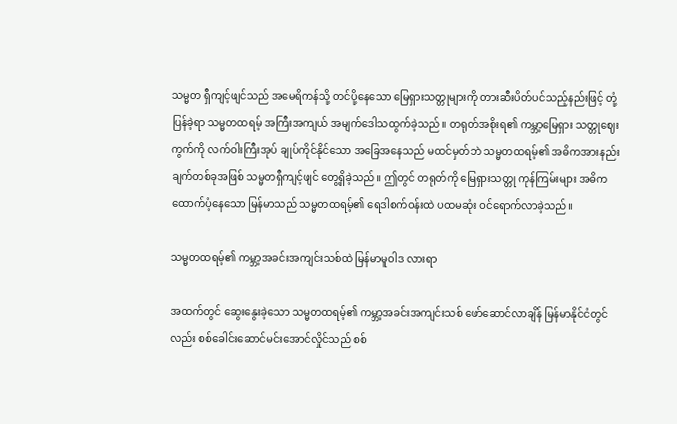သမ္မတ ရှီကျင့်ဖျင်သည် အမေရိကန်သို့ တင်ပို့နေသော မြေရှားသတ္တုများကို တားဆီးပိတ်ပင်သည့်နည်းဖြင့် တုံ့ပြန်ခဲ့ရာ သမ္မတထရမ့် အကြီးအကျယ် အမျက်ဒေါသထွက်ခဲ့သည်။ တရုတ်အစိုးရ၏ ကမ္ဘာ့မြေရှား သတ္တုဈေးကွက်ကို လက်ဝါးကြီးအုပ် ချုပ်ကိုင်နိုင်သော အခြေအနေသည် မထင်မှတ်ဘဲ သမ္မတထရမ့်၏ အဓိကအားနည်းချက်တစ်ခုအဖြစ် သမ္မတရှီကျင့်ဖျင် တွေ့ရှိခဲ့သည်။ ဤတွင် တရုတ်ကို မြေရှားသတ္တု ကုန်ကြမ်းများ အဓိကထောက်ပံ့နေသော မြန်မာသည် သမ္မတထရမ့်၏ ရေဒါစက်ဝန်းထဲ ပထမဆုံး ဝင်ရောက်လာခဲ့သည်။

သမ္မတထရမ့်၏ ကမ္ဘာ့အခင်းအကျင်းသစ်ထဲ မြန်မာမူဝါဒ လားရာ

အထက်တွင် ဆွေးနွေးခဲ့သော သမ္မတထရမ့်၏ ကမ္ဘာ့အခင်းအကျင်းသစ် ဖော်ဆောင်လာချိန် မြန်မာနိုင်ငံတွင်လည်း စစ်ခေါင်းဆောင်မင်းအောင်လှိုင်သည် စစ်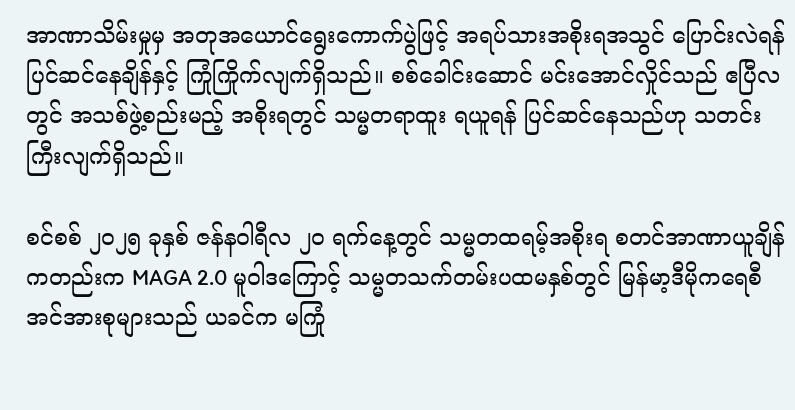အာဏာသိမ်းမှုမှ အတုအယောင်ရွေးကောက်ပွဲဖြင့် အရပ်သားအစိုးရအသွင် ပြောင်းလဲရန် ပြင်ဆင်နေချိန်နှင့် ကြုံကြိုက်လျက်ရှိသည်။ စစ်ခေါင်းဆောင် မင်းအောင်လှိုင်သည် ဧပြီလတွင် အသစ်ဖွဲ့စည်းမည့် အစိုးရတွင် သမ္မတရာထူး ရယူရန် ပြင်ဆင်နေသည်ဟု သတင်းကြီးလျက်ရှိသည်။

စင်စစ် ၂၀၂၅ ခုနှစ် ဇန်နဝါရီလ ၂၀ ရက်နေ့တွင် သမ္မတထရမ့်အစိုးရ စတင်အာဏာယူချိန်ကတည်းက MAGA 2.0 မူဝါဒကြောင့် သမ္မတသက်တမ်းပထမနှစ်တွင် မြန်မာ့ဒီမိုကရေစီအင်အားစုများသည် ယခင်က မကြုံ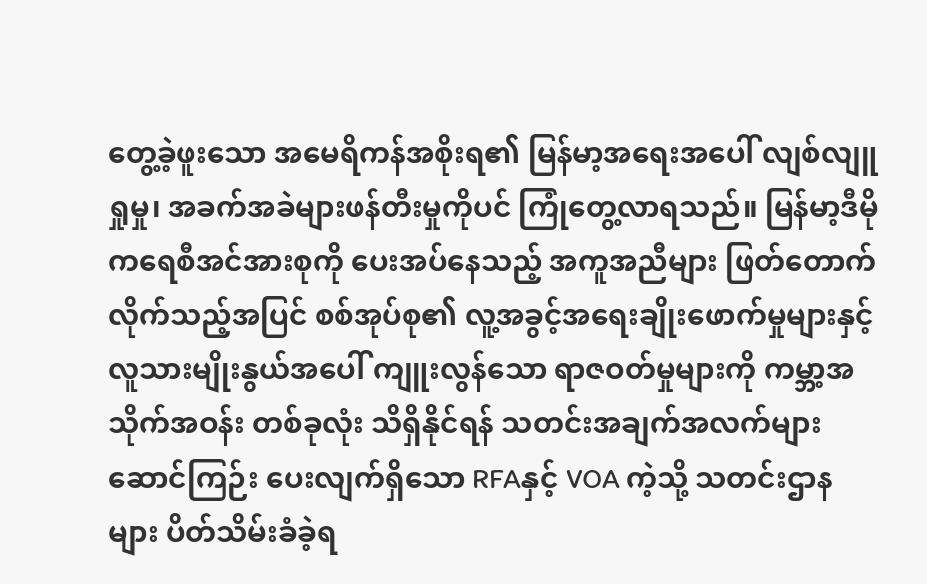တွေ့ခဲ့ဖူးသော အမေရိကန်အစိုးရ၏ မြန်မာ့အရေးအပေါ် လျစ်လျူရှုမှု၊ အခက်အခဲများဖန်တီးမှုကိုပင် ကြုံတွေ့လာရသည်။ မြန်မာ့ဒီမိုကရေစီအင်အားစုကို ပေးအပ်နေသည့် အကူအညီများ ဖြတ်တောက် လိုက်သည့်အပြင် စစ်အုပ်စု၏ လူ့အခွင့်အရေးချိုးဖောက်မှုများနှင့် လူသားမျိုးနွယ်အပေါ် ကျူးလွန်သော ရာဇဝတ်မှုများကို ကမ္ဘာ့အသိုက်အဝန်း တစ်ခုလုံး သိရှိနိုင်ရန် သတင်းအချက်အလက်များ ဆောင်ကြဉ်း ပေးလျက်ရှိသော RFAနှင့် VOA ကဲ့သို့ သတင်းဌာနများ ပိတ်သိမ်းခံခဲ့ရ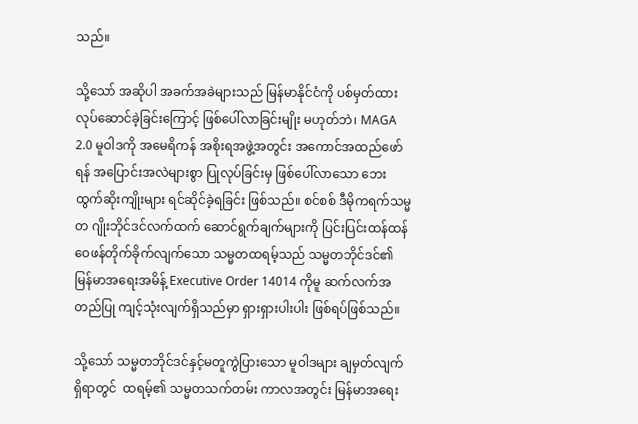သည်။

သို့သော် အဆိုပါ အခက်အခဲများသည် မြန်မာနိုင်ငံကို ပစ်မှတ်ထားလုပ်ဆောင်ခဲ့ခြင်းကြောင့် ဖြစ်ပေါ်လာခြင်းမျိုး မဟုတ်ဘဲ၊ MAGA 2.0 မူဝါဒကို အမေရိကန် အစိုးရအဖွဲ့အတွင်း အကောင်အထည်ဖော်ရန် အပြောင်းအလဲများစွာ ပြုလုပ်ခြင်းမှ ဖြစ်ပေါ်လာသော ဘေးထွက်ဆိုးကျိုးများ ရင်ဆိုင်ခဲ့ရခြင်း ဖြစ်သည်။ စင်စစ် ဒီမိုကရက်သမ္မတ ဂျိုးဘိုင်ဒင်လက်ထက် ဆောင်ရွက်ချက်များကို ပြင်းပြင်းထန်ထန် ဝေဖန်တိုက်ခိုက်လျက်သော သမ္မတထရမ့်သည် သမ္မတဘိုင်ဒင်၏ မြန်မာအရေးအမိန့် Executive Order 14014 ကိုမူ ဆက်လက်အတည်ပြု ကျင့်သုံးလျက်ရှိသည်မှာ ရှားရှားပါးပါး ဖြစ်ရပ်ဖြစ်သည်။

သို့သော် သမ္မတဘိုင်ဒင်နှင့်မတူကွဲပြားသော မူဝါဒများ ချမှတ်လျက်ရှိရာတွင်  ထရမ့်၏ သမ္မတသက်တမ်း ကာလအတွင်း မြန်မာအရေး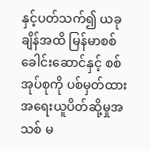နှင့်ပတ်သက်၍ ယခုချိန်အထိ မြန်မာစစ်ခေါင်းဆောင်နှင့် စစ်အုပ်စုကို ပစ်မှတ်ထား အရေးယူပိတ်ဆို့မှုအသစ် မ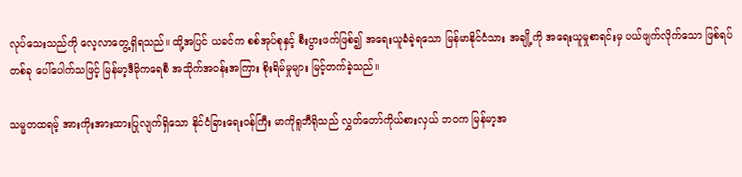လုပ်သေးသည်ကို လေ့လာတွေ့ရှိရသည်။ ထို့အပြင် ယခင်က စစ်အုပ်စုနှင့် စီးပွားဖက်ဖြစ်၍ အရေးယူခံခဲ့ရသော မြန်မာနိုင်ငံသား အချို့ကို အရေးယူမှုစာရင်းမှ ပယ်ဖျက်လိုက်သော ဖြစ်ရပ်တစ်ခု ပေါ်ပေါက်သဖြင့် မြန်မာ့ဒီမိုကရေစီ အသိုက်အဝန်းအကြား စိုးရိမ်မှုများ မြင့်တက်ခဲ့သည်။

သမ္မတထရမ့် အားကိုးအားထားပြုလျက်ရှိသော နိုင်ငံခြားရေးဝန်ကြီး မာကိုရူဘီရိုသည် လွှတ်တော်ကိုယ်စားလှယ် ဘဝက မြန်မာ့အ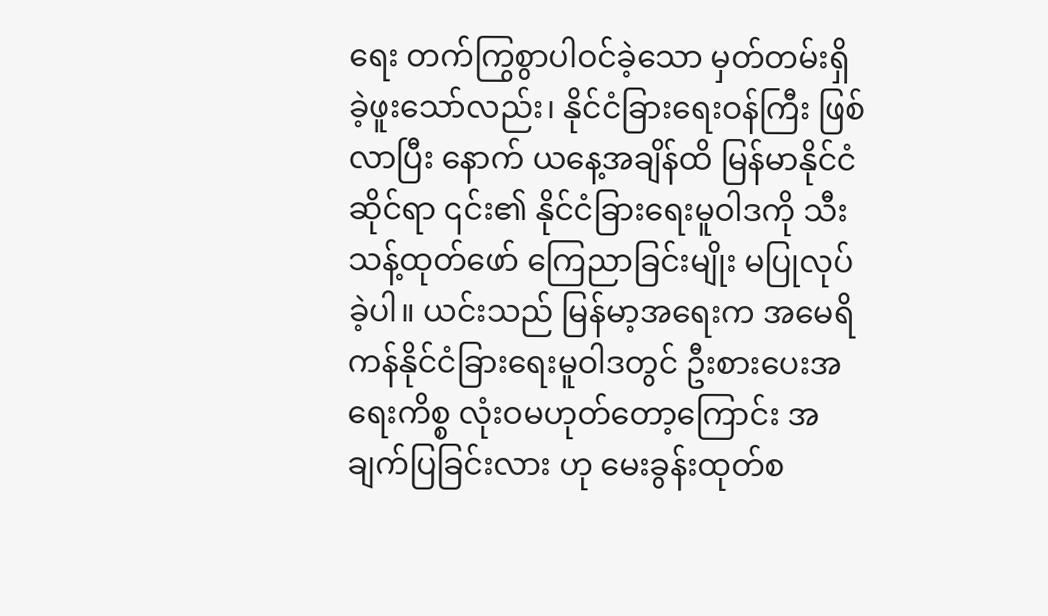ရေး တက်ကြွစွာပါဝင်ခဲ့သော မှတ်တမ်းရှိခဲ့ဖူးသော်လည်း၊ နိုင်ငံခြားရေးဝန်ကြီး ဖြစ်လာပြီး နောက် ယနေ့အချိန်ထိ မြန်မာနိုင်ငံဆိုင်ရာ ၎င်း၏ နိုင်ငံခြားရေးမူဝါဒကို သီးသန့်ထုတ်ဖော် ကြေညာခြင်းမျိုး မပြုလုပ်ခဲ့ပါ။ ယင်းသည် မြန်မာ့အရေးက အမေရိကန်နိုင်ငံခြားရေးမူဝါဒတွင် ဦးစားပေးအရေးကိစ္စ လုံးဝမဟုတ်တော့ကြောင်း အချက်ပြခြင်းလား ဟု မေးခွန်းထုတ်စ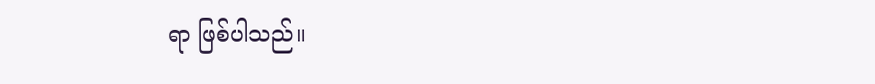ရာ ဖြစ်ပါသည်။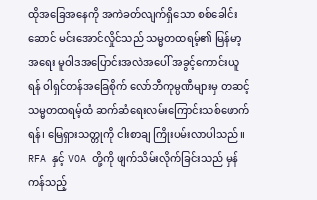ထိုအခြေအနေကို အကဲခတ်လျက်ရှိသော စစ်ခေါင်းဆောင် မင်းအောင်လှိုင်သည် သမ္မတထရမ့်၏ မြန်မာ့အရေး မူဝါဒအပြောင်းအလဲအပေါ် အခွင့်ကောင်းယူရန် ဝါရှင်တန်အခြေစိုက် လော်ဘီကုမ္ပဏီများမှ တဆင့် သမ္မတထရမ့်ထံ ဆက်ဆံရေးလမ်းကြောင်းသစ်ဖောက်ရန်၊ မြေရှားသတ္တုကို ငါးစာချ ကြိုးပမ်းလာပါသည်။ RFA နှင့် VOA တို့ကို ဖျက်သိမ်းလိုက်ခြင်းသည် မှန်ကန်သည့်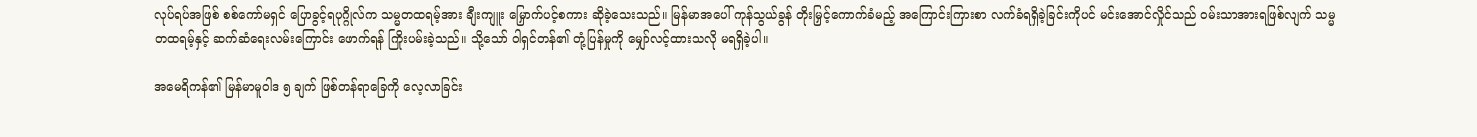လုပ်ရပ်အဖြစ် စစ်ကော်မရှင် ပြောခွင့်ရပုဂ္ဂိုလ်က သမ္မတထရမ့်အား ချီးကျူး မြှောက်ပင့်စကား ဆိုခဲ့သေးသည်။ မြန်မာအပေါ် ကုန်သွယ်ခွန် တိုးမြှင့်ကောက်ခံမည့် အကြောင်းကြားစာ လက်ခံရရှိခဲ့ခြင်းကိုပင် မင်းအောင်လှိုင်သည် ဝမ်းသာအားရဖြစ်လျက် သမ္မတထရမ့်နှင့် ဆက်ဆံရေးလမ်းကြောင်း ဖောက်ရန် ကြိုးပမ်းခဲ့သည်။ သို့သော် ဝါရှင်တန်၏ တုံ့ပြန်မှုကို မျှော်လင့်ထားသလို မရရှိခဲ့ပါ။

အမေရိကန်၏ မြန်မာမူဝါဒ ၅ ချက် ဖြစ်တန်ရာခြေကို လေ့လာခြင်း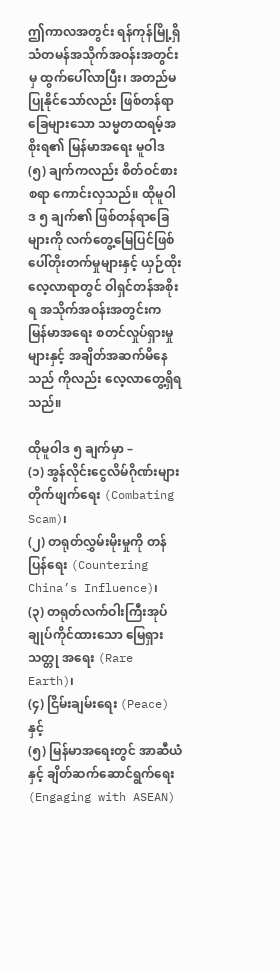ဤကာလအတွင်း ရန်ကုန်မြို့ရှိ သံတမန်အသိုက်အဝန်းအတွင်းမှ ထွက်ပေါ်လာပြီး၊ အတည်မပြုနိုင်သော်လည်း ဖြစ်တန်ရာခြေများသော သမ္မတထရမ့်အစိုးရ၏ မြန်မာအရေး မူဝါဒ (၅) ချက်ကလည်း စိတ်ဝင်စားစရာ ကောင်းလှသည်။ ထိုမူဝါဒ ၅ ချက်၏ ဖြစ်တန်ရာခြေများကို လက်တွေ့မြေပြင်ဖြစ်ပေါ်တိုးတက်မှုများနှင့် ယှဉ်ထိုးလေ့လာရာတွင် ဝါရှင်တန်အစိုးရ အသိုက်အဝန်းအတွင်းက မြန်မာအရေး စတင်လှုပ်ရှားမှုများနှင့် အချိတ်အဆက်မိနေသည် ကိုလည်း လေ့လာတွေ့ရှိရသည်။

ထိုမူဝါဒ ၅ ချက်မှာ –
(၁) အွန်လိုင်းငွေလိမ်ဂိုဏ်းများ တိုက်ဖျက်ရေး (Combating Scam)၊
(၂) တရုတ်လွှမ်းမိုးမှုကို တန်ပြန်ရေး (Countering China’s Influence)၊
(၃) တရုတ်လက်ဝါးကြီးအုပ်ချုပ်ကိုင်ထားသော မြေရှားသတ္တု အရေး (Rare Earth)၊
(၄) ငြိမ်းချမ်းရေး (Peace) နှင့်
(၅) မြန်မာအရေးတွင် အာဆီယံနှင့် ချိတ်ဆက်ဆောင်ရွက်ရေး (Engaging with ASEAN)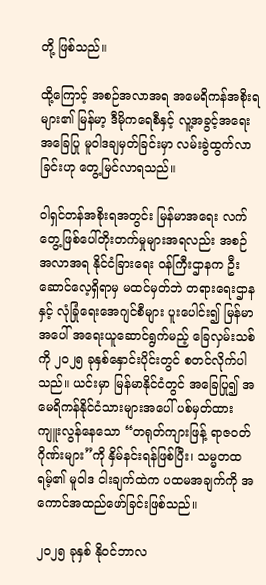တို့ ဖြစ်သည်။

ထို့ကြောင့် အစဉ်အလာအရ အမေရိကန်အစိုးရများ၏ မြန်မာ့ ဒီမိုကရေစီနှင့် လူ့အခွင့်အရေး အခြေပြု မူဝါဒချမှတ်ခြင်းမှာ လမ်းခွဲထွက်လာခြင်းဟု တွေ့မြင်လာရသည်။

ဝါရှင်တန်အစိုးရအတွင်း မြန်မာအရေး လက်တွေ့ဖြစ်ပေါ်တိုးတက်မှုများအရလည်း အစဉ်အလာအရ နိုင်ငံခြားရေး ဝန်ကြီးဌာနက ဦးဆောင်လေ့ရှိရာမှ မထင်မှတ်ဘဲ တရားရေးဌာနနှင့် လုံခြုံရေးအေဂျင်စီများ ပူးပေါင်း၍ မြန်မာအပေါ် အရေးယူဆောင်ရွက်မည့် ခြေလှမ်းသစ်ကို ၂၀၂၅ ခုနှစ်နှောင်းပိုင်းတွင် စတင်လိုက်ပါသည်။ ယင်းမှာ မြန်မာနိုင်ငံတွင် အခြေပြု၍ အမေရိကန်နိုင်ငံသားများအပေါ် ပစ်မှတ်ထားကျူးလွန်နေသော “တရုတ်ကျားဖြန့် ရာဇဝတ်ဂိုဏ်းများ”ကို နှိမ်နင်းရန်ဖြစ်ပြီး၊ သမ္မတထရမ့်၏ မူဝါဒ ငါးချက်ထဲက ပထမအချက်ကို အကောင်အထည်ဖော်ခြင်းဖြစ်သည်။

၂၀၂၅ ခုနှစ် နိုဝင်ဘာလ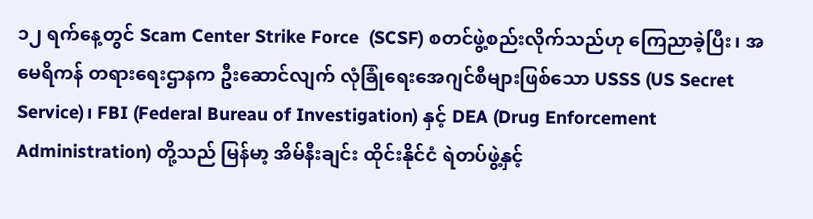၁၂ ရက်နေ့တွင် Scam Center Strike Force  (SCSF) စတင်ဖွဲ့စည်းလိုက်သည်ဟု ကြေညာခဲ့ပြီး၊ အမေရိကန် တရားရေးဌာနက ဦးဆောင်လျက် လုံခြုံရေးအေဂျင်စီများဖြစ်သော USSS (US Secret Service)၊ FBI (Federal Bureau of Investigation) နှင့် DEA (Drug Enforcement Administration) တို့သည် မြန်မာ့ အိမ်နီးချင်း ထိုင်းနိုင်ငံ ရဲတပ်ဖွဲ့နှင့်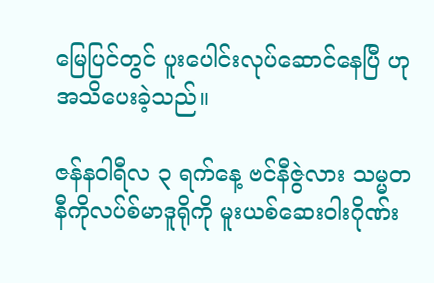မြေပြင်တွင် ပူးပေါင်းလုပ်ဆောင်နေပြီ ဟု အသိပေးခဲ့သည်။

ဇန်နဝါရီလ ၃ ရက်နေ့ ဗင်နီဇွဲလား သမ္မတနီကိုလပ်စ်မာဒူရိုကို မူးယစ်ဆေးဝါးဂိုဏ်း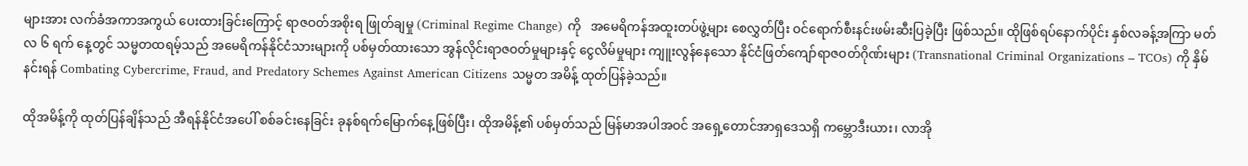များအား လက်ခံအကာအကွယ် ပေးထားခြင်းကြောင့် ရာဇဝတ်အစိုးရ ဖြုတ်ချမှု (Criminal Regime Change) ကို   အမေရိကန်အထူးတပ်ဖွဲ့များ စေလွှတ်ပြီး ဝင်ရောက်စီးနင်းဖမ်းဆီးပြခဲ့ပြီး ဖြစ်သည်။ ထိုဖြစ်ရပ်နောက်ပိုင်း နှစ်လခန့်အကြာ မတ်လ ၆ ရက် နေ့တွင် သမ္မတထရမ့်သည် အမေရိကန်နိုင်ငံသားများကို ပစ်မှတ်ထားသော အွန်လိုင်းရာဇဝတ်မှုများနှင့် ငွေလိမ်မှုများ ကျူးလွန်နေသော နိုင်ငံဖြတ်ကျော်ရာဇဝတ်ဂိုဏ်းများ (Transnational Criminal Organizations – TCOs) ကို နှိမ်နင်းရန် Combating Cybercrime, Fraud, and Predatory Schemes Against American Citizens သမ္မတ အမိန့် ထုတ်ပြန်ခဲ့သည်။

ထိုအမိန့်ကို ထုတ်ပြန်ချိန်သည် အီရန်နိုင်ငံအပေါ် စစ်ခင်းနေခြင်း ခုနစ်ရက်မြောက်နေ့ဖြစ်ပြီး၊ ထိုအမိန့်၏ ပစ်မှတ်သည် မြန်မာအပါအဝင် အရှေ့တောင်အာရှဒေသရှိ ကမ္ဘောဒီးယား၊ လာအို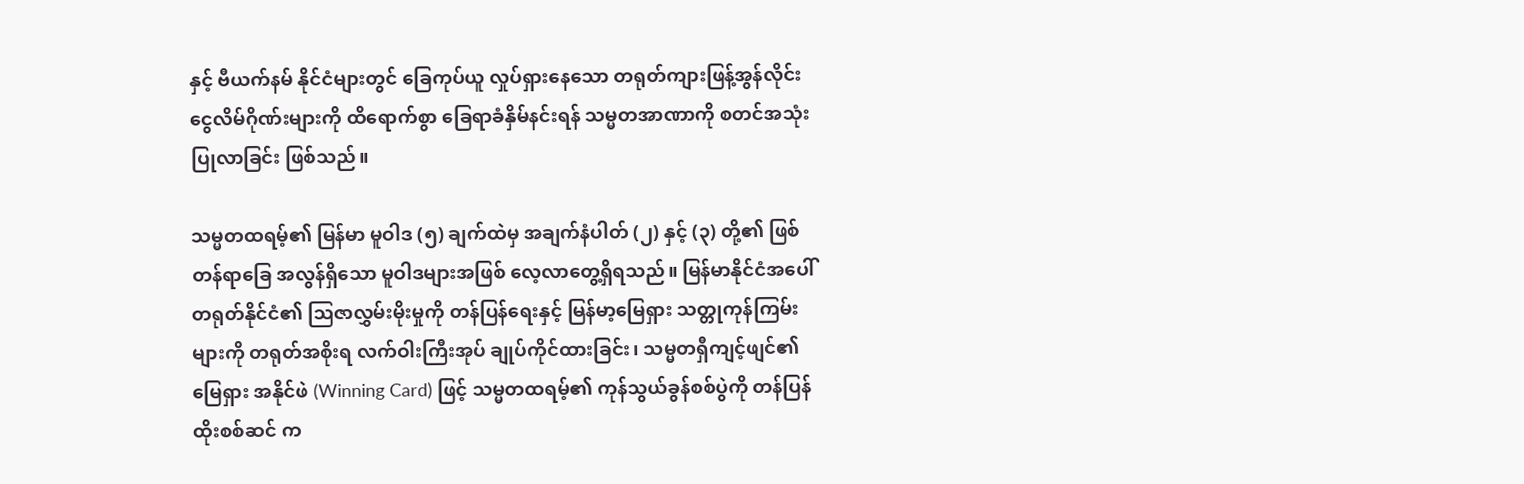နှင့် ဗီယက်နမ် နိုင်ငံများတွင် ခြေကုပ်ယူ လှုပ်ရှားနေသော တရုတ်ကျားဖြန့်အွန်လိုင်းငွေလိမ်ဂိုဏ်းများကို ထိရောက်စွာ ခြေရာခံနှိမ်နင်းရန် သမ္မတအာဏာကို စတင်အသုံးပြုလာခြင်း ဖြစ်သည်။

သမ္မတထရမ့်၏ မြန်မာ မူဝါဒ (၅) ချက်ထဲမှ အချက်နံပါတ် (၂) နှင့် (၃) တို့၏ ဖြစ်တန်ရာခြေ အလွန်ရှိသော မူဝါဒများအဖြစ် လေ့လာတွေ့ရှိရသည်။ မြန်မာနိုင်ငံအပေါ် တရုတ်နိုင်ငံ၏ ဩဇာလွှမ်းမိုးမှုကို တန်ပြန်ရေးနှင့် မြန်မာ့မြေရှား သတ္တုကုန်ကြမ်းများကို တရုတ်အစိုးရ လက်ဝါးကြီးအုပ် ချုပ်ကိုင်ထားခြင်း၊ သမ္မတရှီကျင့်ဖျင်၏ မြေရှား အနိုင်ဖဲ (Winning Card) ဖြင့် သမ္မတထရမ့်၏ ကုန်သွယ်ခွန်စစ်ပွဲကို တန်ပြန်ထိုးစစ်ဆင် က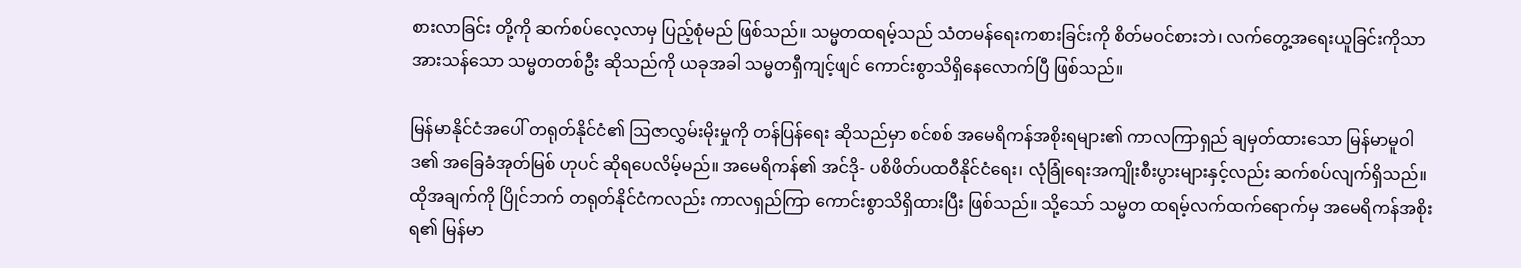စားလာခြင်း တို့ကို ဆက်စပ်လေ့လာမှ ပြည့်စုံမည် ဖြစ်သည်။ သမ္မတထရမ့်သည် သံတမန်ရေးကစားခြင်းကို စိတ်မဝင်စားဘဲ၊ လက်တွေ့အရေးယူခြင်းကိုသာ အားသန်သော သမ္မတတစ်ဦး ဆိုသည်ကို ယခုအခါ သမ္မတရှီကျင့်ဖျင် ကောင်းစွာသိရှိနေလောက်ပြီ ဖြစ်သည်။

မြန်မာနိုင်ငံအပေါ် တရုတ်နိုင်ငံ၏ ဩဇာလွှမ်းမိုးမှုကို တန်ပြန်ရေး ဆိုသည်မှာ စင်စစ် အမေရိကန်အစိုးရများ၏ ကာလကြာရှည် ချမှတ်ထားသော မြန်မာမူဝါဒ၏ အခြေခံအုတ်မြစ် ဟုပင် ဆိုရပေလိမ့်မည်။ အမေရိကန်၏ အင်ဒို- ပစိဖိတ်ပထဝီနိုင်ငံရေး၊ လုံခြုံရေးအကျိုးစီးပွားများနှင့်လည်း ဆက်စပ်လျက်ရှိသည်။ ထိုအချက်ကို ပြိုင်ဘက် တရုတ်နိုင်ငံကလည်း ကာလရှည်ကြာ ကောင်းစွာသိရှိထားပြီး ဖြစ်သည်။ သို့သော် သမ္မတ ထရမ့်လက်ထက်ရောက်မှ အမေရိကန်အစိုးရ၏ မြန်မာ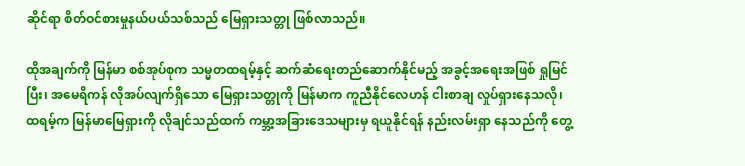ဆိုင်ရာ စိတ်ဝင်စားမှုနယ်ပယ်သစ်သည် မြေရှားသတ္တု ဖြစ်လာသည်။

ထိုအချက်ကို မြန်မာ စစ်အုပ်စုက သမ္မတထရမ့်နှင့် ဆက်ဆံရေးတည်ဆောက်နိုင်မည့် အခွင့်အရေးအဖြစ် ရှုမြင်ပြီး၊ အမေရိကန် လိုအပ်လျက်ရှိသော မြေရှားသတ္တုကို မြန်မာက ကူညီနိုင်လေဟန် ငါးစာချ လှုပ်ရှားနေသလို၊ ထရမ့်က မြန်မာမြေရှားကို လိုချင်သည်ထက် ကမ္ဘာ့အခြားဒေသများမှ ရယူနိုင်ရန် နည်းလမ်းရှာ နေသည်ကို တွေ့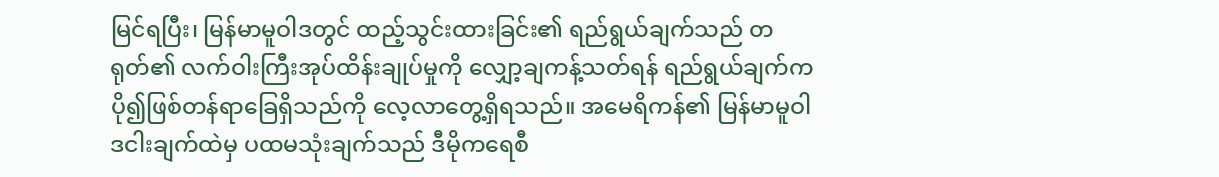မြင်ရပြီး၊ မြန်မာမူဝါဒတွင် ထည့်သွင်းထားခြင်း၏ ရည်ရွယ်ချက်သည် တရုတ်၏ လက်ဝါးကြီးအုပ်ထိန်းချုပ်မှုကို လျှော့ချကန့်သတ်ရန် ရည်ရွယ်ချက်က ပို၍ဖြစ်တန်ရာခြေရှိသည်ကို လေ့လာတွေ့ရှိရသည်။ အမေရိကန်၏ မြန်မာမူဝါဒငါးချက်ထဲမှ ပထမသုံးချက်သည် ဒီမိုကရေစီ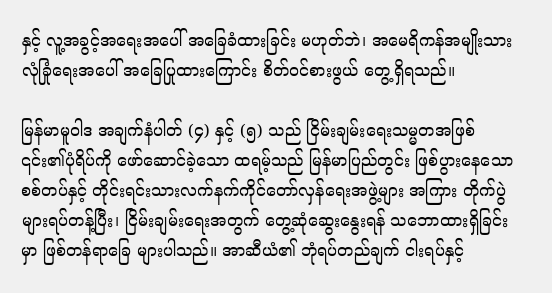နှင့် လူ့အခွင့်အရေးအပေါ် အခြေခံထားခြင်း မဟုတ်ဘဲ၊ အမေရိကန်အမျိုးသားလုံခြုံရေးအပေါ် အခြေပြုထားကြောင်း စိတ်ဝင်စားဖွယ် တွေ့ရှိရသည်။

မြန်မာမူဝါဒ အချက်နံပါတ် (၄) နှင့် (၅) သည် ငြိမ်းချမ်းရေးသမ္မတအဖြစ် ၎င်း၏ပုံရိပ်ကို ဖော်ဆောင်ခဲ့သော ထရမ့်သည် မြန်မာပြည်တွင်း ဖြစ်ပွားနေသော စစ်တပ်နှင့် တိုင်းရင်းသားလက်နက်ကိုင်တော်လှန်ရေးအဖွဲ့များ အကြား တိုက်ပွဲများရပ်တန့်ပြီး၊ ငြိမ်းချမ်းရေးအတွက် တွေ့ဆုံဆွေးနွေးရန် သဘောထားရှိခြင်းမှာ ဖြစ်တန်ရာခြေ များပါသည်။ အာဆီယံ၏ ဘုံရပ်တည်ချက် ငါးရပ်နှင့်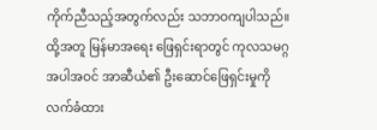ကိုက်ညီသည့်အတွက်လည်း သဘာဝကျပါသည်။ ထို့အတူ မြန်မာအရေး ဖြေရှင်းရာတွင် ကုလသမဂ္ဂအပါအဝင် အာဆီယံ၏ ဦးဆောင်ဖြေရှင်းမှုကို လက်ခံထား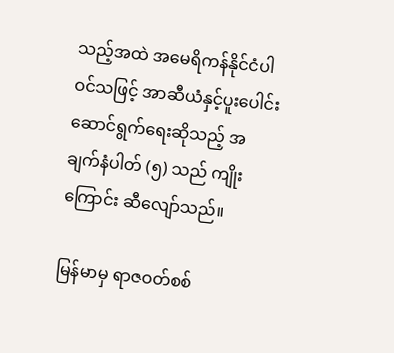သည့်အထဲ အမေရိကန်နိုင်ငံပါဝင်သဖြင့် အာဆီယံနှင့်ပူးပေါင်းဆောင်ရွက်ရေးဆိုသည့် အချက်နံပါတ် (၅) သည် ကျိုးကြောင်း ဆီလျော်သည်။

မြန်မာမှ ရာဇဝတ်စစ်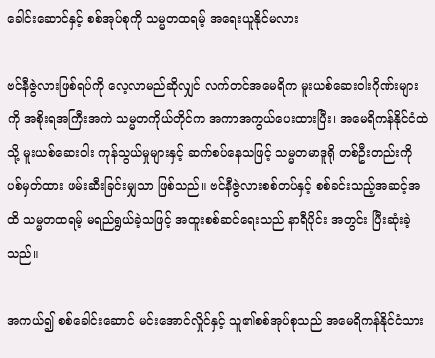ခေါင်းဆောင်နှင့် စစ်အုပ်စုကို သမ္မတထရမ့် အရေးယူနိုင်မလား

ဗင်နီဇွဲလားဖြစ်ရပ်ကို လေ့လာမည်ဆိုလျှင် လက်တင်အမေရိက မူးယစ်ဆေးဝါးဂိုဏ်းများကို အစိုးရအကြီးအကဲ သမ္မတကိုယ်တိုင်က အကာအကွယ်ပေးထားပြီး၊ အမေရိကန်နိုင်ငံထဲသို့ မူးယစ်ဆေးဝါး ကုန်သွယ်မှုများနှင့် ဆက်စပ်နေသဖြင့် သမ္မတမာဒူရို တစ်ဦးတည်းကို ပစ်မှတ်ထား ဖမ်းဆီးခြင်းမျှသာ ဖြစ်သည်။ ဗင်နီဇွဲလားစစ်တပ်နှင့် စစ်ခင်းသည့်အဆင့်အထိ သမ္မတထရမ့် မရည်ရွယ်ခဲ့သဖြင့် အထူးစစ်ဆင်ရေးသည် နာရီပိုင်း အတွင်း ပြီးဆုံးခဲ့သည်။

အကယ်၍ စစ်ခေါင်းဆောင် မင်းအောင်လှိုင်နှင့် သူ၏စစ်အုပ်စုသည် အမေရိကန်နိုင်ငံသား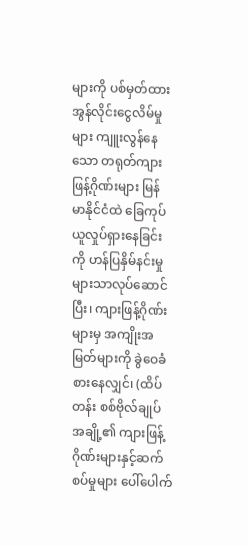များကို ပစ်မှတ်ထား အွန်လိုင်းငွေလိမ်မှုများ ကျူးလွန်နေသော တရုတ်ကျားဖြန့်ဂိုဏ်းများ မြန်မာနိုင်ငံထဲ ခြေကုပ်ယူလှုပ်ရှားနေခြင်းကို ဟန်ပြနှိမ်နင်းမှုများသာလုပ်ဆောင်ပြီး၊ ကျားဖြန့်ဂိုဏ်းများမှ အကျိုးအမြတ်များကို ခွဲဝေခံစားနေလျှင်၊ (ထိပ်တန်း စစ်ဗိုလ်ချုပ်အချို့၏ ကျားဖြန့်ဂိုဏ်းများနှင့်ဆက်စပ်မှုများ ပေါ်ပေါက်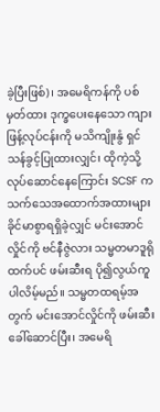ခဲ့ပြီးဖြစ်)၊ အမေရိကန်ကို ပစ်မှတ်ထား ဒုက္ခပေးနေသော ကျားဖြန့်လုပ်ငန်းကို မသိကျိုးနွံ ရှင်သန်ခွင့်ပြုထားလျှင်၊ ထိုကဲ့သို့ လုပ်ဆောင်နေကြောင်း SCSF က သက်သေအထောက်အထားများ ခိုင်မာစွာရရှိခဲ့လျှင် မင်းအောင်လှိုင်ကို ဗင်နီဇွဲလား သမ္မတမာဒူရို ထက်ပင် ဖမ်းဆီးရ ပို၍လွယ်ကူပါလိမ့်မည်။ သမ္မတထရမ့်အတွက် မင်းအောင်လှိုင်ကို ဖမ်းဆီးခေါ်ဆောင်ပြီး၊ အမေရိ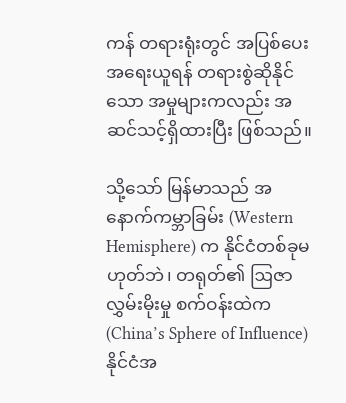ကန် တရားရုံးတွင် အပြစ်ပေး အရေးယူရန် တရားစွဲဆိုနိုင်သော အမှုများကလည်း အဆင်သင့်ရှိထားပြီး ဖြစ်သည်။

သို့သော် မြန်မာသည် အနောက်ကမ္ဘာခြမ်း (Western Hemisphere) က နိုင်ငံတစ်ခုမဟုတ်ဘဲ၊ တရုတ်၏ ဩဇာ လွှမ်းမိုးမှု စက်ဝန်းထဲက (China’s Sphere of Influence) နိုင်ငံအ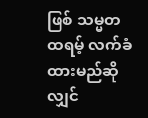ဖြစ် သမ္မတထရမ့် လက်ခံထားမည်ဆိုလျှင်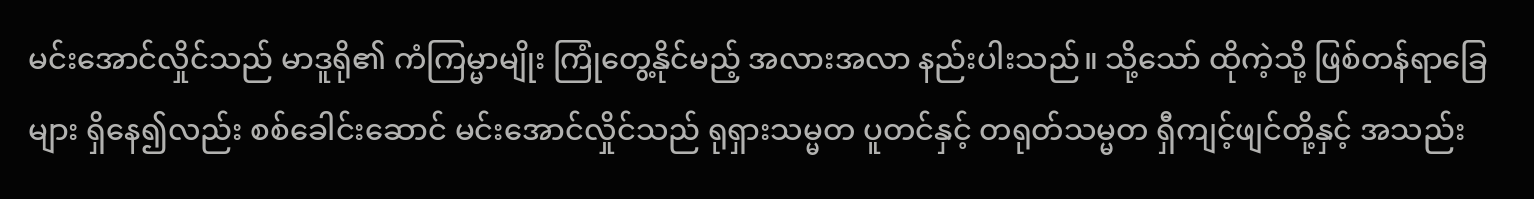မင်းအောင်လှိုင်သည် မာဒူရို၏ ကံကြမ္မာမျိုး ကြုံတွေ့နိုင်မည့် အလားအလာ နည်းပါးသည်။ သို့သော် ထိုကဲ့သို့ ဖြစ်တန်ရာခြေများ ရှိနေ၍လည်း စစ်ခေါင်းဆောင် မင်းအောင်လှိုင်သည် ရုရှားသမ္မတ ပူတင်နှင့် တရုတ်သမ္မတ ရှီကျင့်ဖျင်တို့နှင့် အသည်း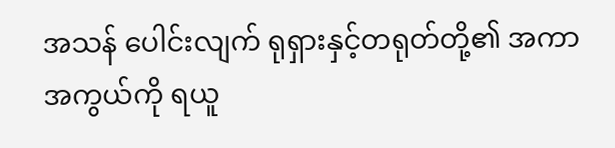အသန် ပေါင်းလျက် ရုရှားနှင့်တရုတ်တို့၏ အကာအကွယ်ကို ရယူ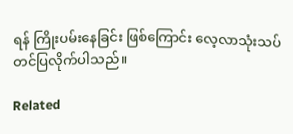ရန် ကြိုးပမ်းနေခြင်း ဖြစ်ကြောင်း လေ့လာသုံးသပ် တင်ပြလိုက်ပါသည်။

Related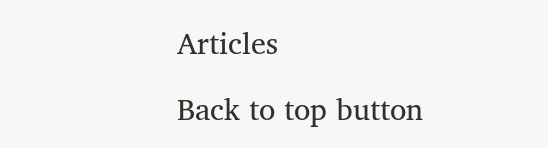Articles

Back to top button